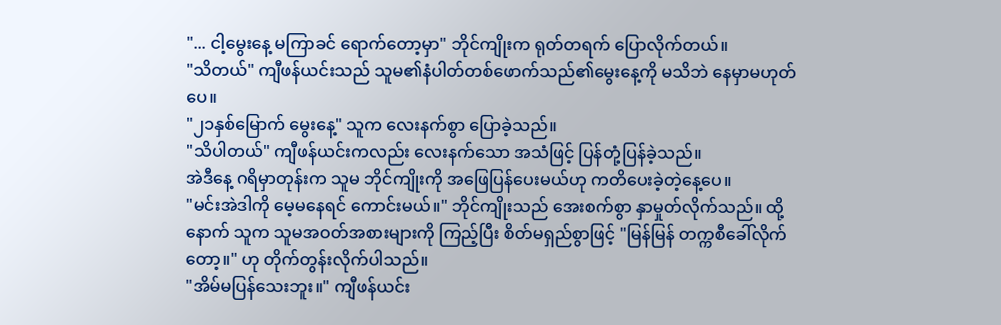"... ငါ့မွေးနေ့ မကြာခင် ရောက်တော့မှာ" ဘိုင်ကျိုးက ရုတ်တရက် ပြောလိုက်တယ်။
"သိတယ်" ကျီဖန်ယင်းသည် သူမ၏နံပါတ်တစ်ဖောက်သည်၏မွေးနေ့ကို မသိဘဲ နေမှာမဟုတ်ပေ။
"၂၁နှစ်မြောက် မွေးနေ့" သူက လေးနက်စွာ ပြောခဲ့သည်။
"သိပါတယ်" ကျီဖန်ယင်းကလည်း လေးနက်သော အသံဖြင့် ပြန်တုံ့ပြန်ခဲ့သည်။
အဲဒီနေ့ ဂရိမှာတုန်းက သူမ ဘိုင်ကျိုးကို အဖြေပြန်ပေးမယ်ဟု ကတိပေးခဲ့တဲ့နေ့ပေ။
"မင်းအဲဒါကို မေ့မနေရင် ကောင်းမယ်။" ဘိုင်ကျိုးသည် အေးစက်စွာ နှာမှုတ်လိုက်သည်။ ထို့နောက် သူက သူမအဝတ်အစားများကို ကြည့်ပြီး စိတ်မရှည်စွာဖြင့် "မြန်မြန် တက္ကစီခေါ်လိုက်တော့။" ဟု တိုက်တွန်းလိုက်ပါသည်။
"အိမ်မပြန်သေးဘူး။" ကျီဖန်ယင်း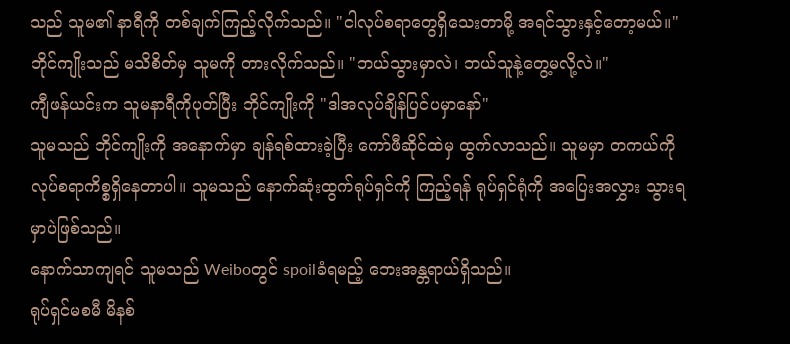သည် သူမ၏ နာရီကို တစ်ချက်ကြည့်လိုက်သည်။ "ငါလုပ်စရာတွေရှိသေးတာမို့ အရင်သွားနှင့်တော့မယ်။"
ဘိုင်ကျိုးသည် မသိစိတ်မှ သူမကို တားလိုက်သည်။ "ဘယ်သွားမှာလဲ၊ ဘယ်သူနဲ့တွေ့မလို့လဲ။"
ကျီဖန်ယင်းက သူမနာရီကိုပုတ်ပြီး ဘိုင်ကျိုးကို "ဒါအလုပ်ချိန်ပြင်ပမှာနော်"
သူမသည် ဘိုင်ကျိုးကို အနောက်မှာ ချန်ရစ်ထားခဲ့ပြီး ကော်ဖီဆိုင်ထဲမှ ထွက်လာသည်။ သူမမှာ တကယ်ကို လုပ်စရာကိစ္စရှိနေတာပါ။ သူမသည် နောက်ဆုံးထွက်ရုပ်ရှင်ကို ကြည့်ရန် ရုပ်ရှင်ရုံကို အပြေးအလွှား သွားရမှာပဲဖြစ်သည်။
နောက်သာကျရင် သူမသည် Weiboတွင် spoilခံရမည့် ဘေးအန္တရာယ်ရှိသည်။
ရုပ်ရှင်မစမီ မိနစ်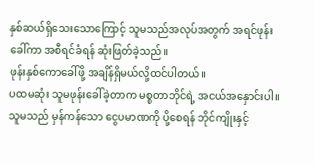နှစ်ဆယ်ရှိသေးသောကြောင့် သူမသည်အလုပ်အတွက် အရင်ဖုန်းခေါ်ကာ အစီရင်ခံရန် ဆုံးဖြတ်ခဲ့သည်။
ဖုန်းနှစ်ကောခေါ်ဖို့ အချိန်ရှိမယ်လို့ထင်ပါတယ်။
ပထမဆုံး သူမဖုန်းခေါ်ခဲ့တာက မစ္စတာဘိုင်ရဲ့ အငယ်အနှောင်းပါ။ သူမသည် မှန်ကန်သော ငွေပမာဏကို ပို့စေရန် ဘိုင်ကျိုးနှင့်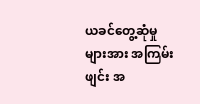ယခင်တွေ့ဆုံမှုများအား အကြမ်းဖျင်း အ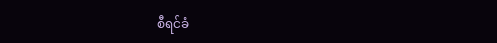စီရင်ခံ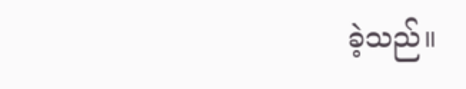ခဲ့သည်။